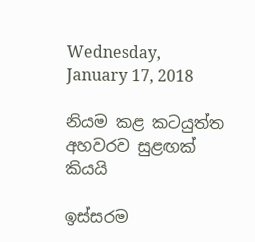Wednesday, January 17, 2018

නියම කළ කටයුත්ත අහවරව සුළඟක් කියයි

ඉස්සරම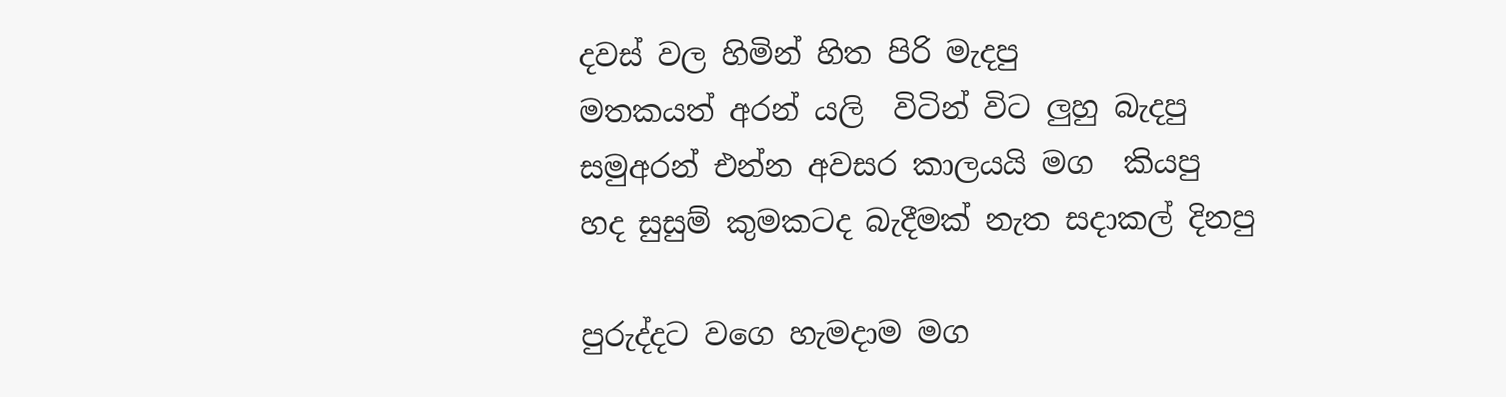දවස් වල හිමින් හිත පිරි මැදපු
මතකයත් අරන් යලි  විටින් විට ලුහු බැදපු
සමුඅරන් එන්න අවසර කාලයයි මග  කියපු
හද සුසුම් කුමකටද බැදීමක් නැත සදාකල් දිනපු

පුරුද්දට වගෙ හැමදාම මග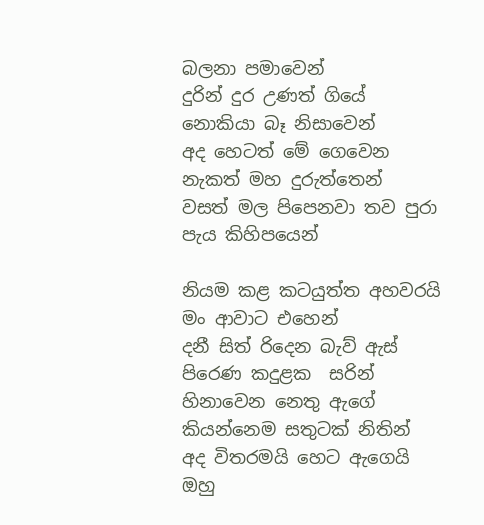බලනා පමාවෙන්
දුරින් දුර උණත් ගියේ නොකියා බෑ නිසාවෙන්
අද හෙටත් මේ ගෙවෙන නැකත් මහ දුරුත්තෙන්
වසත් මල පිපෙනවා තව පුරා පැය කිහිපයෙන්

නියම කළ කටයුත්ත අහවරයි මං ආවාට එහෙන්
දනී සිත් රිදෙන බැව් ඇස් පිරෙණ කදුළක  සරින්
හිනාවෙන නෙතු ඇගේ කියන්නෙම සතුටක් නිතින්
අද විතරමයි හෙට ඇගෙයි ඔහු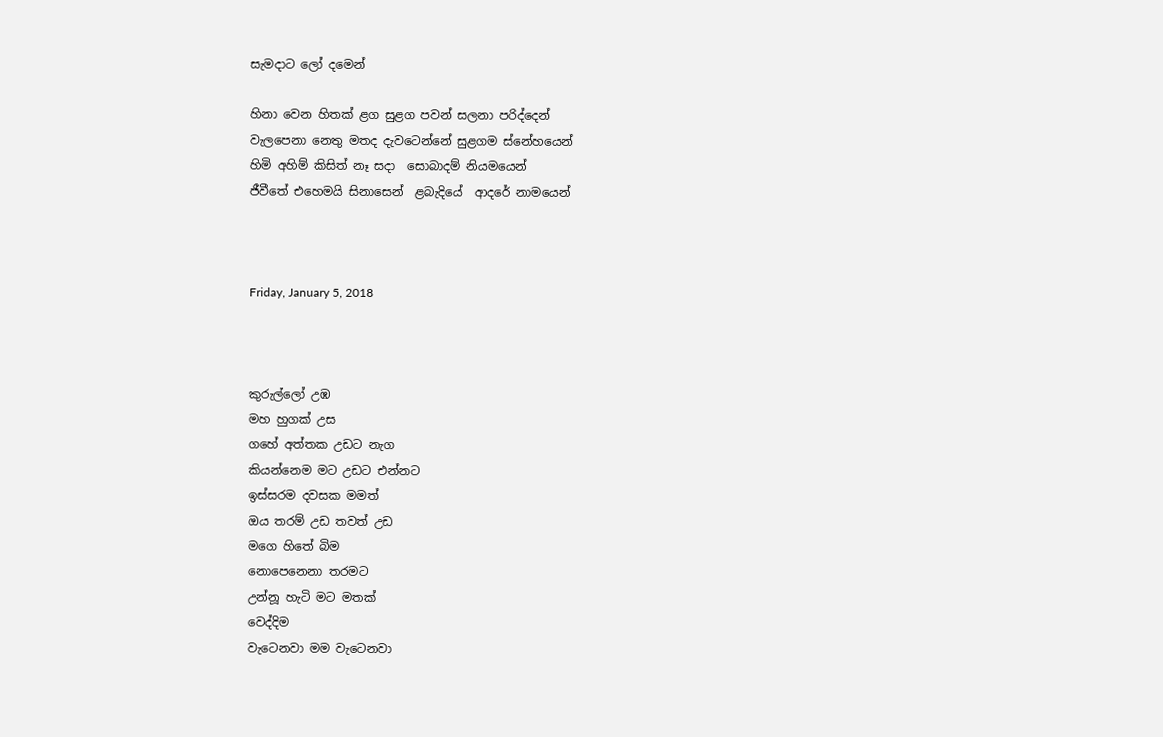සැමදාට ලෝ දමෙන්

හිනා වෙන හිතක් ළග සුළග පවන් සලනා පරිද්දෙන්
වැලපෙනා නෙතු මතද දැවටෙන්නේ සුළගම ස්නේහයෙන්
හිමි අහිම් කිසිත් නෑ සදා  සොබාදම් නියමයෙන්
ජීවීතේ එහෙමයි සිනාසෙන්  ළබැදියේ  ආදරේ නාමයෙන්



Friday, January 5, 2018



කුරුල්ලෝ උඹ
මහ හුගක් උස
ගහේ අත්තක උඩට නැග
කියන්නෙම මට උඩට එන්නට
ඉස්සරම දවසක මමත්
ඔය තරම් උඩ තවත් උඩ
මගෙ හිතේ බිම
නොපෙනෙනා තරමට
උන්නූ හැටි මට මතක්
වෙද්දිම
වැටෙනවා මම වැටෙනවා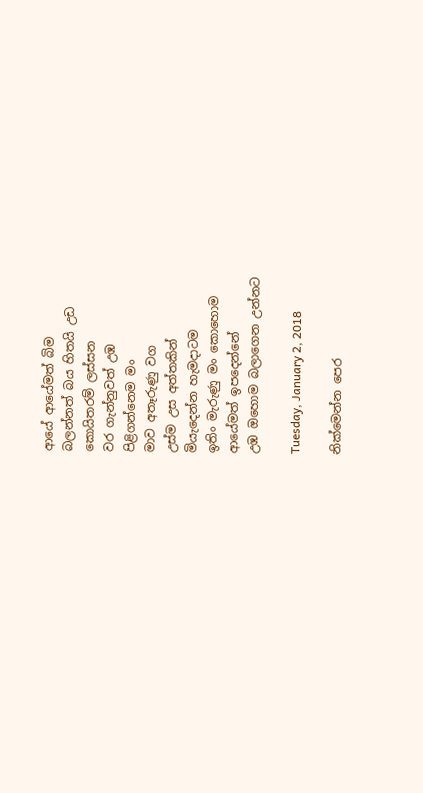ආයේ ආයේමත් බිම
බලන්නත් බය හිතයි උඩ
කොයිතරම් ලස්සන
වර ගැන්නුවත් උඹ
පිළිගන්නෙම මං
මාව අතෑරුණු වග
උස්ම උස අත්තකින්
මියැදෙන්න හැමදාටම
ඉතිං මැරුණු මං කොහොම
ආයේමත් ඉපදෙන්නේ
උඹ ඔහොම බලාගෙන උන්නට

Tuesday, January 2, 2018

නික්මෙන්න පෙර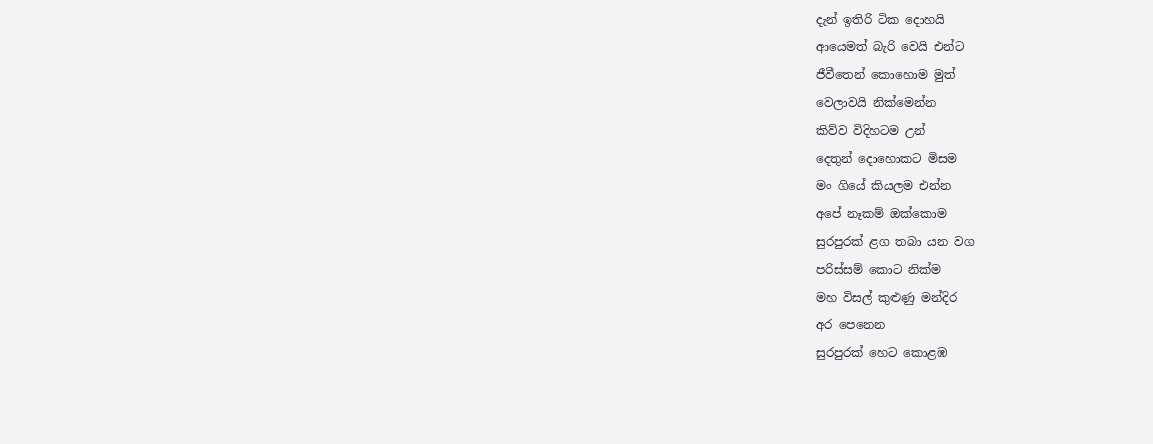දැන් ඉතිරි ටික දොහයි
ආයෙමත් බැරි වෙයි එන්ට
ජීවීතෙන් කොහොම මුත්
වෙලාවයි නික්මෙන්න
කිව්ව විදිහටම උන්
දෙතුන් දොහොකට මිසම
මං ගියේ කියලම එන්න
අපේ නෑකම් ඔක්කොම
සුරපුරක් ළග තබා යන වග
පරිස්සම් කොට නික්ම
මහ විසල් කුළුණු මන්දිර
අර පෙනෙන
සුරපුරක් හෙට කොළඹ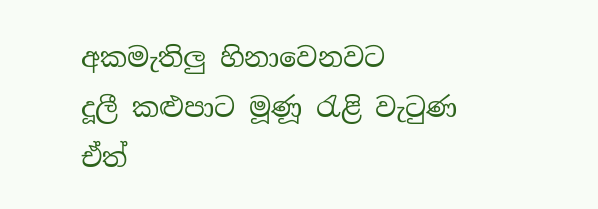අකමැතිලු හිනාවෙනවට
දූලී කළුපාට මූණූ රැළි වැටුණ
ඒත්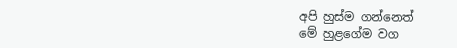අපි හුස්ම ගන්නෙත්
මේ හුළගේම වග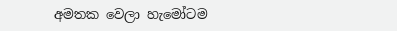අමතක වෙලා හැමෝටම